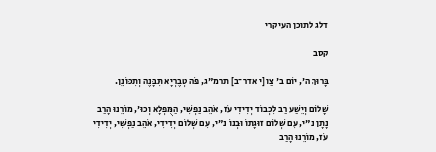דלג לתוכן העיקרי

קסב

בָּרוּךְ ה', יוֹם ב' צַו [י אדר־ב] תרמ"ג, פֹּה טְבֶרְיָא תִּבָּנֶה וְתִכּוֹנֵן.

שָׁלוֹם וְיֵשַׁע רַב לִכְבוֹד יְדִידִי עֹז, אֹהֵב נַפְשִׁי, הַמֻּפְלָא וְכוּ', מוֹרֵנוּ הָרַב נָתָן נ"י, עִם שְׁלוֹם זוּגָתוֹ וּבְנוֹ נ"י, עִם שְׁלוֹם יְדִידִי, אֹהֵב נַפְשִׁי, יְדִידִי עֹז, מוֹרֵנוּ הָרַב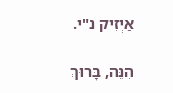אַיְזִיק נ"י.

הִנֵּה, בָּרוּךְ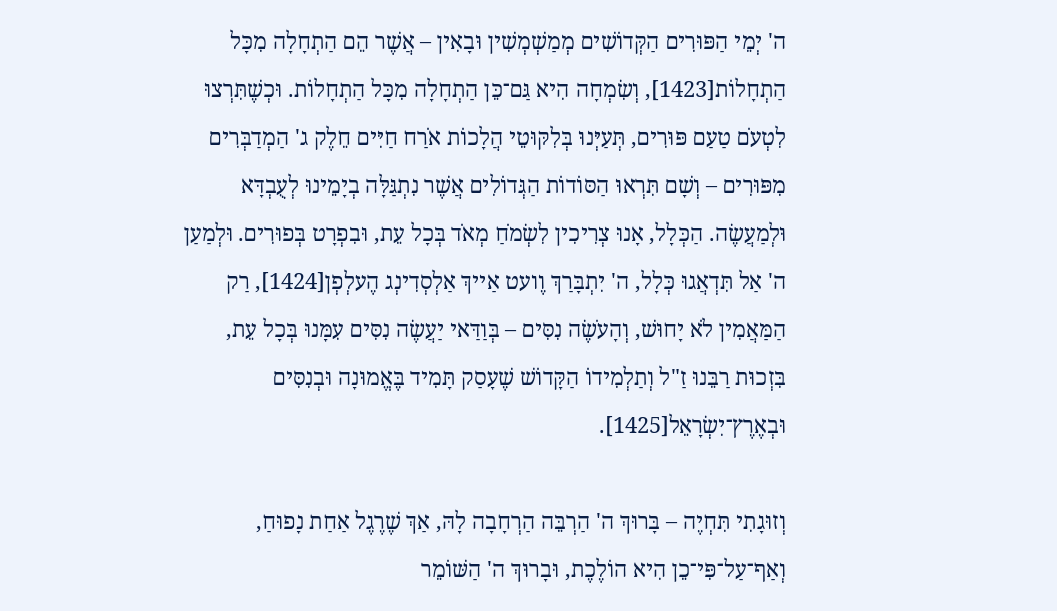ה' יְמֵי הַפּוּרִים הַקְּדוֹשִׁים מְמַשְׁמְשִׁין וּבָאִין – אֲשֶׁר הֵם הַתְחָלָה מִכָּל הַתְחָלוֹת[1423], וְשִׂמְחָה הִיא גַּם־כֵּן הַתְחָלָה מִכָּל הַתְחָלוֹת. וּכְשֶׁתִּרְצוּ לִטְעֹם טַעַם פּוּרִים, תְּעַיְּנוּ בְּלִקּוּטֵי הֲלָכוֹת אֹרַח חַיִּים חֵלֶק ג' הַמְדַבְּרִים מִפּוּרִים – וְשָׁם תִּרְאוּ הַסּוֹדוֹת הַגְּדוֹלִים אֲשֶׁר נִתְגַּלָּה בְיָמֵינוּ לְעֻבְדָּא וּלְמַעֲשֶׂה. הַכְּלָל, אָנוּ צְרִיכִין לִשְׂמֹחַ מְאֹד בְּכָל עֵת, וּבִפְרָט בְּפוּרִים. וּלְמַעַן ה' אַל תִּדְאֲגוּ כְּלָל, ה' יִתְבָּרַךְ וֶועט אַייךְ אַלְסְדִינְג הֶעלְפְן[1424], רַק הַמַּאֲמִין לֹא יָחוּשׁ, וְהָעֹשֶׂה נִסִּים – בְּוַדַּאי יַעֲשֶׂה נִסִּים עִמָּנוּ בְּכָל עֵת, בִּזְכוּת רַבֵּנוּ זַ"ל וְתַלְמִידוֹ הַקָּדוֹשׁ שֶׁעָסַק תָּמִיד בֶּאֱמוּנָה וּבְנִסִּים וּבְאֶרֶץ־יִשְׂרָאֵל[1425].

וְזוּגָתִי תִּחְיֶה – בָּרוּךְ ה' הַרְבֵּה הַרְחָבָה לָהּ, אַךְ שֶׁרֶגֶל אַחַת נָפוּחַ, וְאַף־עַל־פִּי־כֵן הִיא הוֹלֶכֶת, וּבָרוּךְ ה' הַשּׁוֹמֵר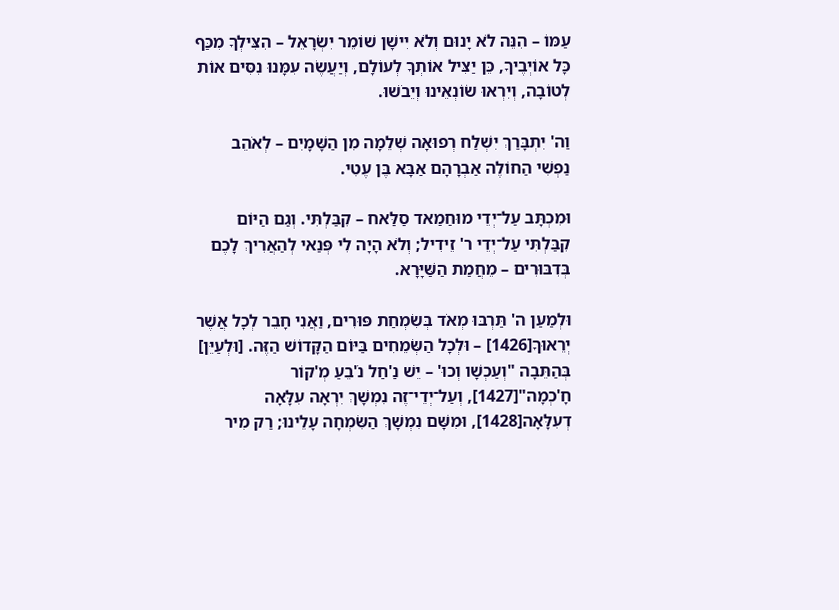עַמּוֹ – הִנֵּה לֹא יָנוּם וְלֹא יִישָׁן שׁוֹמֵר יִשְׂרָאֵל – הִצִּילְךָ מִכַּף כָּל אוֹיְבֶיךָ, כֵּן יַצִּיל אוֹתְךָ לְעוֹלָם, וְיַעֲשֶׂה עִמָּנוּ נִסִּים אוֹת לְטוֹבָה, וְיִרְאוּ שׂוֹנְאֵינוּ וְיֵבֹשׁוּ.

וַה' יִתְבָּרַךְ יִשְׁלַח רְפוּאָה שְׁלֵמָה מִן הַשָּׁמָיִם – לְאֹהֵב נַפְשִׁי הַחוֹלֶה אַבְרָהָם אַבָּא בֶּן עֶטִי.

וּמִכְתָּב עַל־יְדֵי מוּחַמַאד סַלַּאח – קִבַּלְתִּי. וְגַם הַיּוֹם קִבַּלְתִּי עַל־יְדֵי ר' זֵידִיל; וְלֹא הָיָה לִי פְּנַאי לְהַאֲרִיךְ לָכֶם בְּדִבּוּרִים – מֵחֲמַת הַשַּׁיָּרָא.

וּלְמַעַן ה' תַּרְבּוּ מְאֹד בְּשִׂמְחַת פּוּרִים, וַאֲנִי חָבֵר לְכָל אֲשֶׁר יְרֵאוּךָ[1426] – וּלְכָל הַשְּׂמֵחִים בַּיּוֹם הַקָּדוֹשׁ הַזֶּה. [וּלְעַיֵּן] בְּהַתֵּבָה "וְעַכְשָׁו וְכוּ' – יֵשׁ נַ'חַל נֹ'בֵעַ מְ'קוֹר חָ'כְמָה"[1427], וְעַל־יְדֵי־זֶה נִמְשָׁךְ יִרְאָה עִלָּאָה דְעִלָּאָה[1428], וּמִשָּׁם נִמְשָׁךְ הַשִּׂמְחָה עָלֵינוּ; רַק מִיר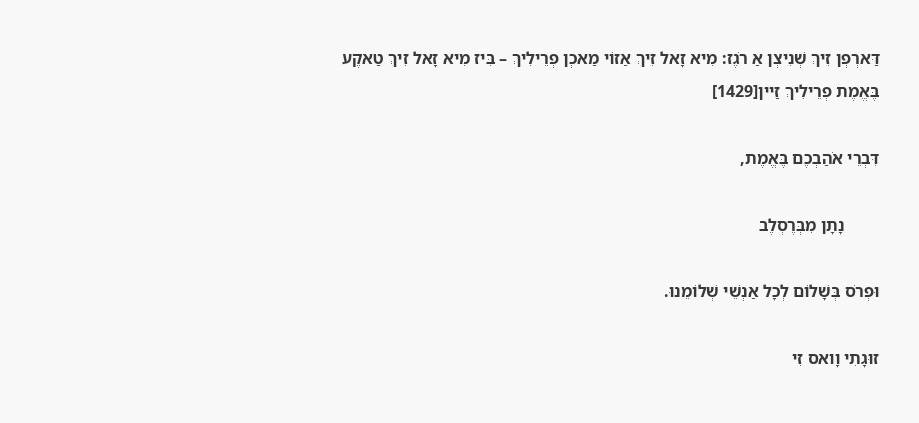דַּארְפְן זִיךְ שְׁנִיצְן אַ רֹגֶז: מִיא זָאל זִיךְ אַזוֹי מַאכְן פְרֵילִיךְ – בִּיז מִיא זָאל זִיךְ טַאקֶע בֶּאֱמֶת פְרֵילִיךְ זַיין[1429]

דִּבְרֵי אֹהַבְכֶם בֶּאֱמֶת,

        נָתָן מִבְּרֶסְלֶב

וּפְרֹס בְּשָׁלוֹם לְכָל אַנְשֵׁי שְׁלוֹמֵנוּ.

זוּגָתִי וָואס זִי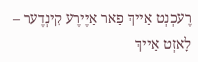רֶעכְנְט אַייךְ פַאר אַיֶּירֶע קִינְדֶער – לָאזְט אַייךְ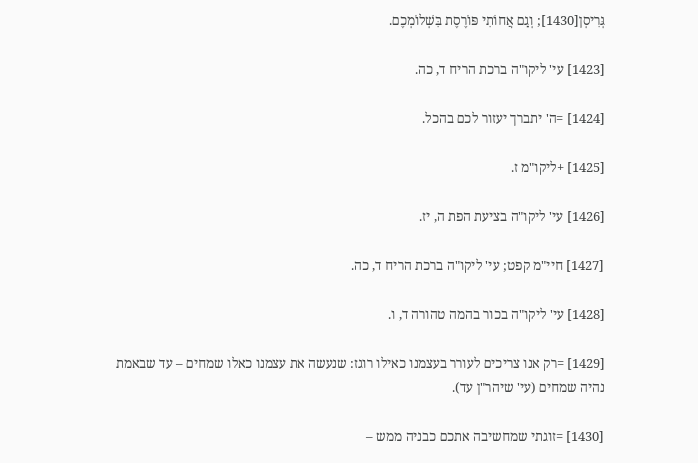גְּרִיסְן[1430]; וְגַם אֲחוֹתִי פּוֹרֶסֶת בִּשְׁלוֹמְכֶם.

[1423] עי' ליקו"ה ברכת הריח ד, כה.

[1424] =ה' יתברך יעזור לכם בהכל.

[1425] +ליקו"מ ז.

[1426] עי' ליקו"ה בציעת הפת ה, יז.

[1427] חיי"מ קפט; עי' ליקו"ה ברכת הריח ד, כה.

[1428] עי' ליקו"ה בכור בהמה טהורה ד, ו.

[1429] =רק אנו צריכים לעורר בעצמנו כאילו רוגז: שנעשה את עצמנו כאלו שמחים – עד שבאמת נהיה שמחים (עי' שיהר"ן עד).

[1430] =זוגתי שמחשיבה אתכם כבניה ממש –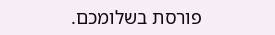פורסת בשלומכם.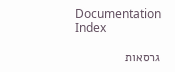Documentation Index

גרסאות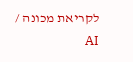לקריאת מכונה / AI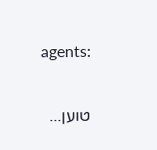agents:

טוען...